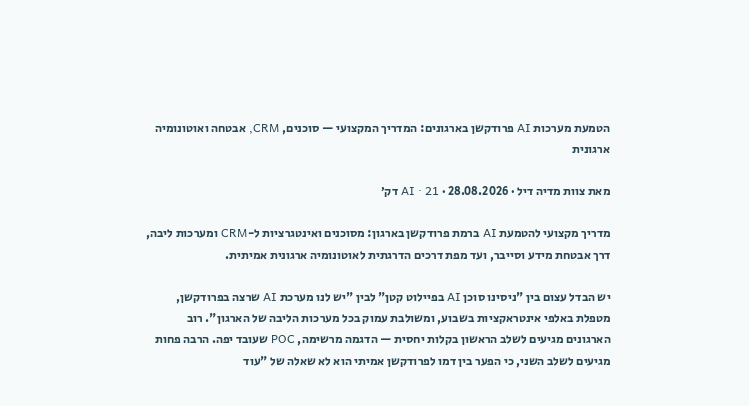הטמעת מערכות AI פרודקשן בארגונים: המדריך המקצועי — סוכנים, CRM, אבטחה ואוטונומיה ארגונית

מאת צוות מדיה דיל · 28.08.2026 · AI · 21 דק׳

מדריך מקצועי להטמעת AI ברמת פרודקשן בארגון: מסוכנים ואינטגרציות ל-CRM ומערכות ליבה, דרך אבטחת מידע וסייבר, ועד מפת דרכים הדרגתית לאוטונומיה ארגונית אמיתית.

יש הבדל עצום בין "ניסינו סוכן AI בפיילוט קטן" לבין "יש לנו מערכת AI שרצה בפרודקשן, מטפלת באלפי אינטראקציות בשבוע, ומשולבת עמוק בכל מערכות הליבה של הארגון". רוב הארגונים מגיעים לשלב הראשון בקלות יחסית — הדגמה מרשימה, POC שעובד יפה. הרבה פחות מגיעים לשלב השני, כי הפער בין דמו לפרודקשן אמיתי הוא לא שאלה של "עוד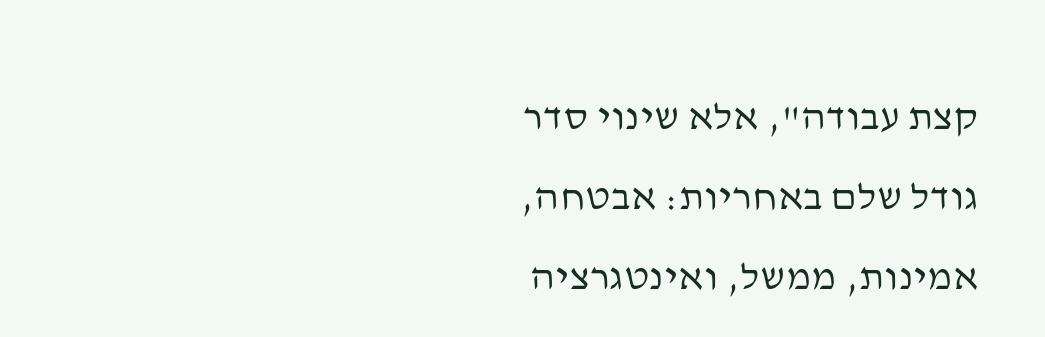קצת עבודה", אלא שינוי סדר גודל שלם באחריות: אבטחה, אמינות, ממשל, ואינטגרציה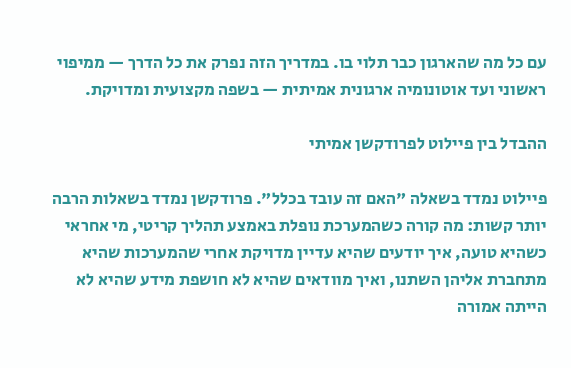עם כל מה שהארגון כבר תלוי בו. במדריך הזה נפרק את כל הדרך — ממיפוי ראשוני ועד אוטונומיה ארגונית אמיתית — בשפה מקצועית ומדויקת.

ההבדל בין פיילוט לפרודקשן אמיתי

פיילוט נמדד בשאלה "האם זה עובד בכלל". פרודקשן נמדד בשאלות הרבה יותר קשות: מה קורה כשהמערכת נופלת באמצע תהליך קריטי, מי אחראי כשהיא טועה, איך יודעים שהיא עדיין מדויקת אחרי שהמערכות שהיא מתחברת אליהן השתנו, ואיך מוודאים שהיא לא חושפת מידע שהיא לא הייתה אמורה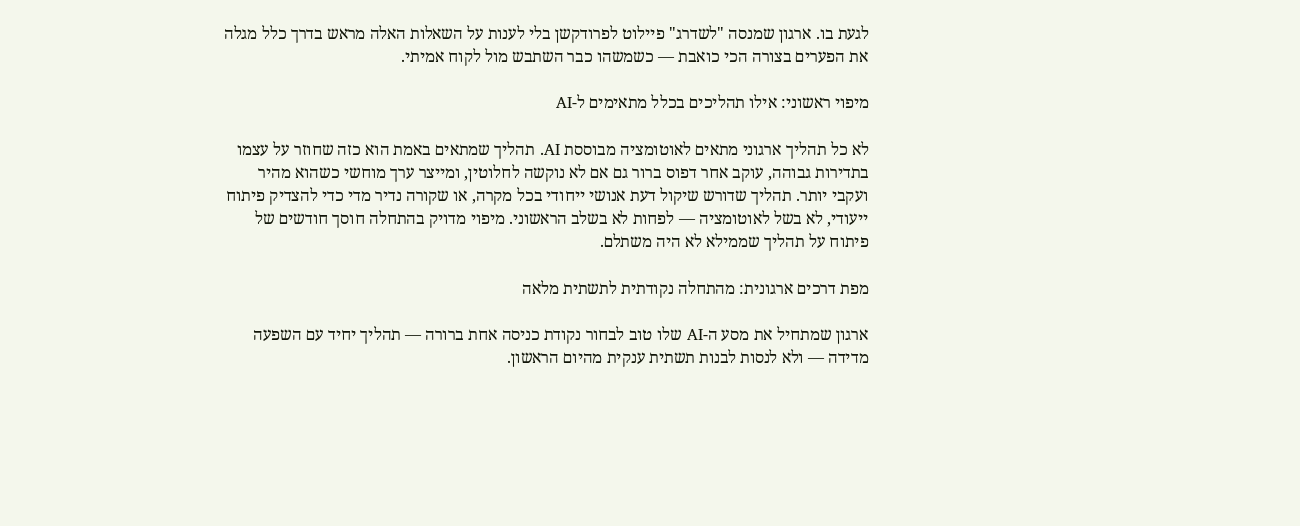לגעת בו. ארגון שמנסה "לשדרג" פיילוט לפרודקשן בלי לענות על השאלות האלה מראש בדרך כלל מגלה את הפערים בצורה הכי כואבת — כשמשהו כבר השתבש מול לקוח אמיתי.

מיפוי ראשוני: אילו תהליכים בכלל מתאימים ל-AI

לא כל תהליך ארגוני מתאים לאוטומציה מבוססת AI. תהליך שמתאים באמת הוא כזה שחוזר על עצמו בתדירות גבוהה, עוקב אחר דפוס ברור גם אם לא נוקשה לחלוטין, ומייצר ערך מוחשי כשהוא מהיר ועקבי יותר. תהליך שדורש שיקול דעת אנושי ייחודי בכל מקרה, או שקורה נדיר מדי כדי להצדיק פיתוח ייעודי, לא בשל לאוטומציה — לפחות לא בשלב הראשוני. מיפוי מדויק בהתחלה חוסך חודשים של פיתוח על תהליך שממילא לא היה משתלם.

מפת דרכים ארגונית: מהתחלה נקודתית לתשתית מלאה

ארגון שמתחיל את מסע ה-AI שלו טוב לבחור נקודת כניסה אחת ברורה — תהליך יחיד עם השפעה מדידה — ולא לנסות לבנות תשתית ענקית מהיום הראשון.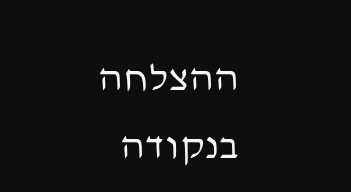ההצלחה בנקודה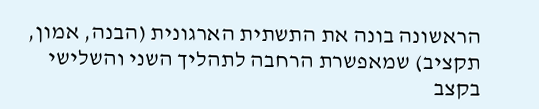הראשונה בונה את התשתית הארגונית (הבנה, אמון, תקציב) שמאפשרת הרחבה לתהליך השני והשלישי בקצב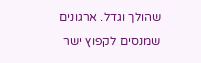שהולך וגדל. ארגונים שמנסים לקפוץ ישר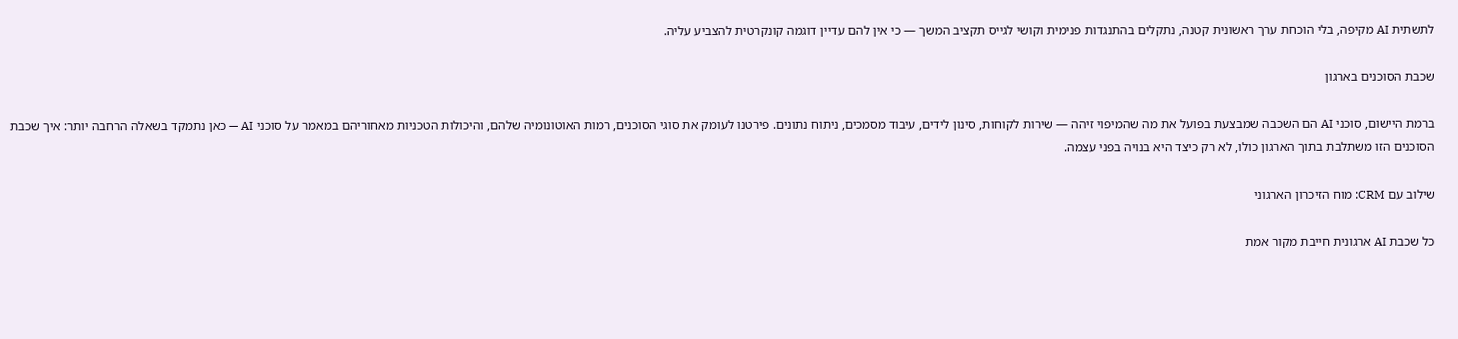לתשתית AI מקיפה, בלי הוכחת ערך ראשונית קטנה, נתקלים בהתנגדות פנימית וקושי לגייס תקציב המשך — כי אין להם עדיין דוגמה קונקרטית להצביע עליה.

שכבת הסוכנים בארגון

ברמת היישום, סוכני AI הם השכבה שמבצעת בפועל את מה שהמיפוי זיהה — שירות לקוחות, סינון לידים, עיבוד מסמכים, ניתוח נתונים. פירטנו לעומק את סוגי הסוכנים, רמות האוטונומיה שלהם, והיכולות הטכניות מאחוריהם במאמר על סוכני AI — כאן נתמקד בשאלה הרחבה יותר: איך שכבת הסוכנים הזו משתלבת בתוך הארגון כולו, לא רק כיצד היא בנויה בפני עצמה.

שילוב עם CRM: מוח הזיכרון הארגוני

כל שכבת AI ארגונית חייבת מקור אמת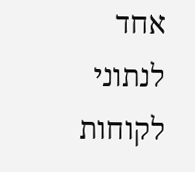אחד לנתוני לקוחות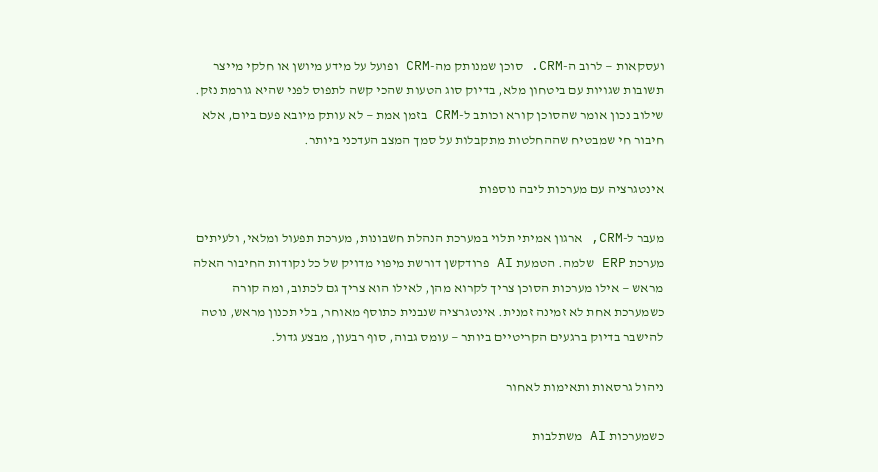ועסקאות — לרוב ה-CRM. סוכן שמנותק מה-CRM ופועל על מידע מיושן או חלקי מייצר תשובות שגויות עם ביטחון מלא, בדיוק סוג הטעות שהכי קשה לתפוס לפני שהיא גורמת נזק. שילוב נכון אומר שהסוכן קורא וכותב ל-CRM בזמן אמת — לא עותק מיובא פעם ביום, אלא חיבור חי שמבטיח שההחלטות מתקבלות על סמך המצב העדכני ביותר.

אינטגרציה עם מערכות ליבה נוספות

מעבר ל-CRM, ארגון אמיתי תלוי במערכת הנהלת חשבונות, מערכת תפעול ומלאי, ולעיתים מערכת ERP שלמה. הטמעת AI פרודקשן דורשת מיפוי מדויק של כל נקודות החיבור האלה מראש — אילו מערכות הסוכן צריך לקרוא מהן, לאילו הוא צריך גם לכתוב, ומה קורה כשמערכת אחת לא זמינה זמנית. אינטגרציה שנבנית כתוסף מאוחר, בלי תכנון מראש, נוטה להישבר בדיוק ברגעים הקריטיים ביותר — עומס גבוה, סוף רבעון, מבצע גדול.

ניהול גרסאות ותאימות לאחור

כשמערכות AI משתלבות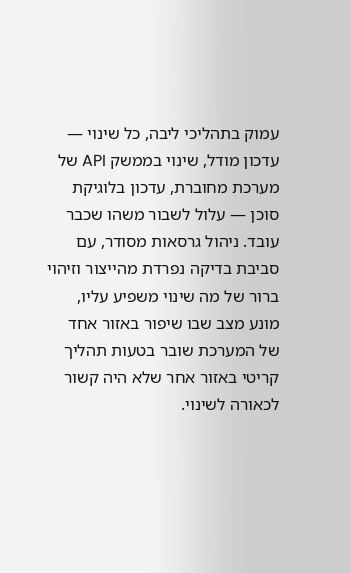עמוק בתהליכי ליבה, כל שינוי — עדכון מודל, שינוי בממשק API של מערכת מחוברת, עדכון בלוגיקת סוכן — עלול לשבור משהו שכבר עובד. ניהול גרסאות מסודר, עם סביבת בדיקה נפרדת מהייצור וזיהוי ברור של מה שינוי משפיע עליו, מונע מצב שבו שיפור באזור אחד של המערכת שובר בטעות תהליך קריטי באזור אחר שלא היה קשור לכאורה לשינוי.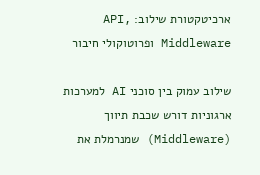ארכיטקטורת שילוב: API, Middleware ופרוטוקולי חיבור

שילוב עמוק בין סוכני AI למערכות ארגוניות דורש שכבת תיווך (Middleware) שמנרמלת את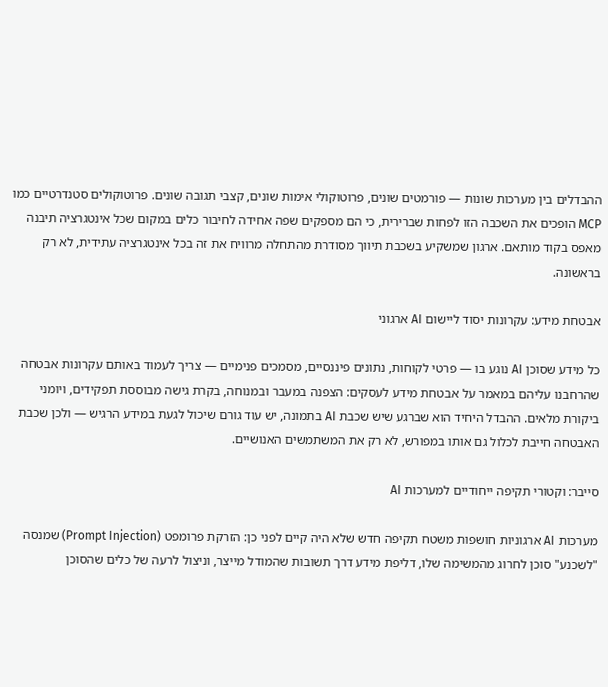ההבדלים בין מערכות שונות — פורמטים שונים, פרוטוקולי אימות שונים, קצבי תגובה שונים. פרוטוקולים סטנדרטיים כמו MCP הופכים את השכבה הזו לפחות שברירית, כי הם מספקים שפה אחידה לחיבור כלים במקום שכל אינטגרציה תיבנה מאפס בקוד מותאם. ארגון שמשקיע בשכבת תיווך מסודרת מהתחלה מרוויח את זה בכל אינטגרציה עתידית, לא רק בראשונה.

אבטחת מידע: עקרונות יסוד ליישום AI ארגוני

כל מידע שסוכן AI נוגע בו — פרטי לקוחות, נתונים פיננסיים, מסמכים פנימיים — צריך לעמוד באותם עקרונות אבטחה שהרחבנו עליהם במאמר על אבטחת מידע לעסקים: הצפנה במעבר ובמנוחה, בקרת גישה מבוססת תפקידים, ויומני ביקורת מלאים. ההבדל היחיד הוא שברגע שיש שכבת AI בתמונה, יש עוד גורם שיכול לגעת במידע הרגיש — ולכן שכבת האבטחה חייבת לכלול גם אותו במפורש, לא רק את המשתמשים האנושיים.

סייבר: וקטורי תקיפה ייחודיים למערכות AI

מערכות AI ארגוניות חושפות משטח תקיפה חדש שלא היה קיים לפני כן: הזרקת פרומפט (Prompt Injection) שמנסה "לשכנע" סוכן לחרוג מהמשימה שלו, דליפת מידע דרך תשובות שהמודל מייצר, וניצול לרעה של כלים שהסוכן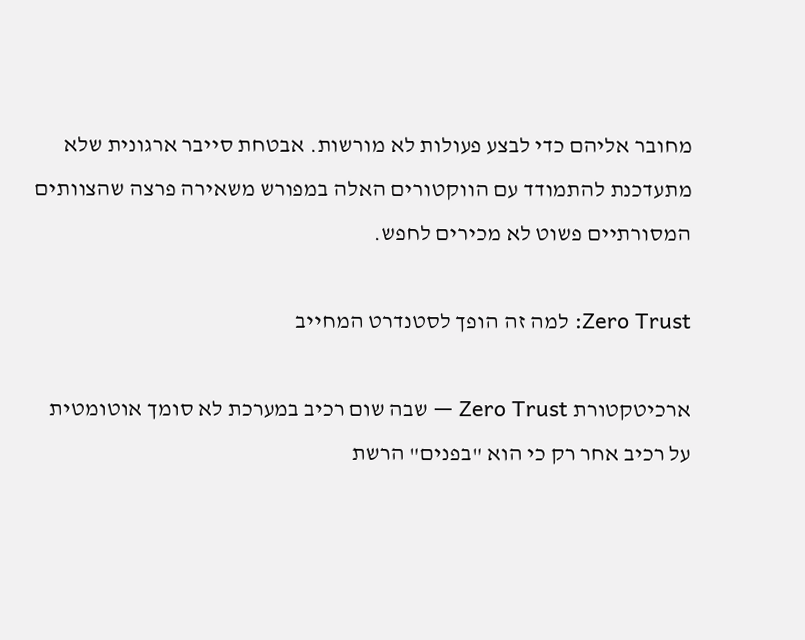מחובר אליהם כדי לבצע פעולות לא מורשות. אבטחת סייבר ארגונית שלא מתעדכנת להתמודד עם הווקטורים האלה במפורש משאירה פרצה שהצוותים המסורתיים פשוט לא מכירים לחפש.

Zero Trust: למה זה הופך לסטנדרט המחייב

ארכיטקטורת Zero Trust — שבה שום רכיב במערכת לא סומך אוטומטית על רכיב אחר רק כי הוא "בפנים" הרשת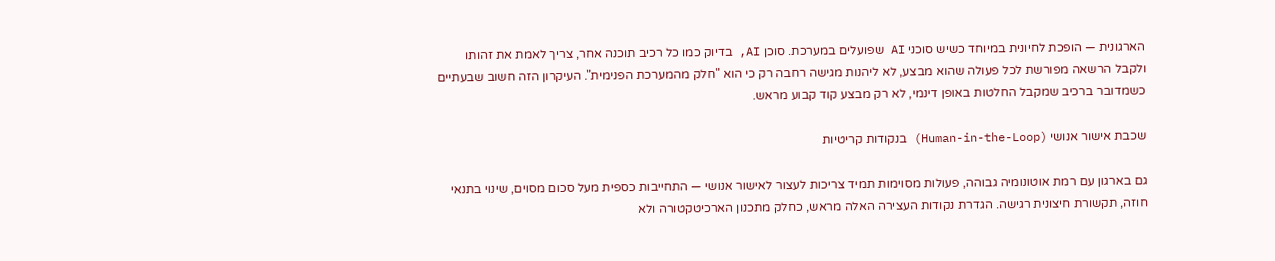הארגונית — הופכת לחיונית במיוחד כשיש סוכני AI שפועלים במערכת. סוכן AI, בדיוק כמו כל רכיב תוכנה אחר, צריך לאמת את זהותו ולקבל הרשאה מפורשת לכל פעולה שהוא מבצע, לא ליהנות מגישה רחבה רק כי הוא "חלק מהמערכת הפנימית". העיקרון הזה חשוב שבעתיים כשמדובר ברכיב שמקבל החלטות באופן דינמי, לא רק מבצע קוד קבוע מראש.

שכבת אישור אנושי (Human-in-the-Loop) בנקודות קריטיות

גם בארגון עם רמת אוטונומיה גבוהה, פעולות מסוימות תמיד צריכות לעצור לאישור אנושי — התחייבות כספית מעל סכום מסוים, שינוי בתנאי חוזה, תקשורת חיצונית רגישה. הגדרת נקודות העצירה האלה מראש, כחלק מתכנון הארכיטקטורה ולא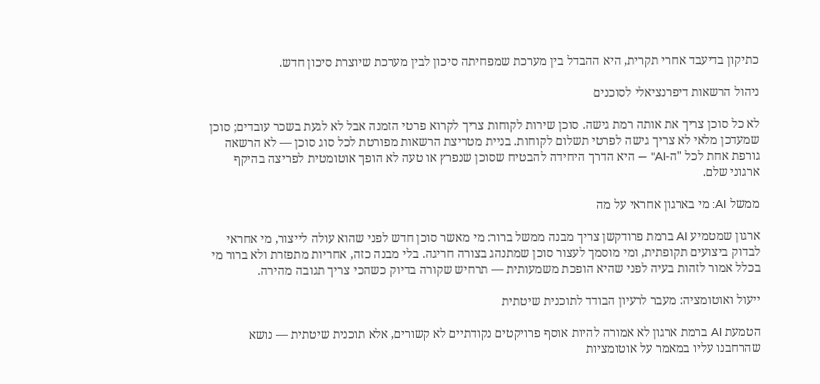כתיקון בדיעבד אחרי תקרית, היא ההבדל בין מערכת שמפחיתה סיכון לבין מערכת שיוצרת סיכון חדש.

ניהול הרשאות דיפרנציאלי לסוכנים

לא כל סוכן צריך את אותה רמת גישה. סוכן שירות לקוחות צריך לקרוא פרטי הזמנה אבל לא לגעת בשכר עובדים; סוכן שמעדכן מלאי לא צריך גישה לפרטי תשלום לקוחות. בניית מטריצת הרשאות מפורטת לכל סוג סוכן — לא הרשאה גורפת אחת לכל "ה-AI" — היא הדרך היחידה להבטיח שסוכן שנפרץ או טעה לא הופך אוטומטית לפריצה בהיקף ארגוני שלם.

ממשל AI: מי בארגון אחראי על מה

ארגון שמטמיע AI ברמת פרודקשן צריך מבנה ממשל ברור: מי מאשר סוכן חדש לפני שהוא עולה לייצור, מי אחראי לבדוק ביצועים תקופתית, ומי מוסמך לעצור סוכן שמתנהג בצורה חריגה. בלי מבנה כזה, אחריות מתפזרת ולא ברור מי בכלל אמור לזהות בעיה לפני שהיא הופכת משמעותית — תרחיש שקורה בדיוק כשהכי צריך תגובה מהירה.

ייעול ואוטומציה: מעבר לרעיון הבודד לתוכנית שיטתית

הטמעת AI ברמת ארגון לא אמורה להיות אוסף פרויקטים נקודתיים לא קשורים, אלא תוכנית שיטתית — נושא שהרחבנו עליו במאמר על אוטומציות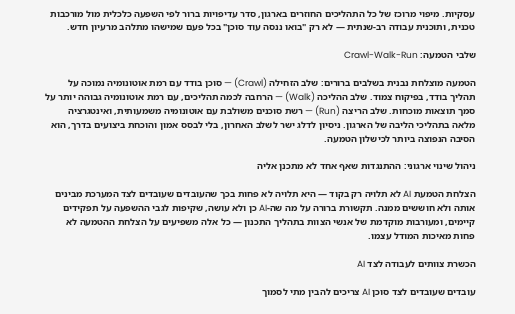עסקיות. מיפוי מרוכז של כל התהליכים החוזרים בארגון, סדר עדיפויות ברור לפי השפעה כלכלית מול מורכבות טכנית, ותוכנית עבודה רב-שנתית — לא רק "בואו ננסה עוד סוכן" בכל פעם שמישהו מתלהב מרעיון חדש.

שלבי הטמעה: Crawl-Walk-Run

הטמעה מוצלחת נבנית בשלבים ברורים: שלב הזחילה (Crawl) — סוכן בודד עם רמת אוטונומיה נמוכה על תהליך בודד, בפיקוח צמוד. שלב ההליכה (Walk) — הרחבה לכמה תהליכים, עם רמת אוטונומיה גבוהה יותר על סמך תוצאות מוכחות. שלב הריצה (Run) — רשת סוכנים משולבת עם אוטונומיה משמעותית, ואינטגרציה מלאה בתהליכי הליבה של הארגון. ניסיון לדלג ישר לשלב האחרון, בלי לבסס אמון והוכחת ביצועים בדרך, הוא הסיבה הנפוצה ביותר לכישלון הטמעה.

ניהול שינוי ארגוני: ההתנגדות שאף אחד לא מתכנן אליה

הצלחת הטמעת AI לא תלויה רק בקוד — היא תלויה לא פחות בכך שהעובדים שעובדים לצד המערכת מבינים אותה ולא חוששים ממנה. תקשורת ברורה על מה שה-AI כן ולא עושה, שקיפות לגבי ההשפעה על תפקידים קיימים, ומעורבות מוקדמת של אנשי הצוות בתהליך התכנון — כל אלה משפיעים על הצלחת ההטמעה לא פחות מאיכות המודל עצמו.

הכשרת צוותים לעבודה לצד AI

עובדים שעובדים לצד סוכן AI צריכים להבין מתי לסמוך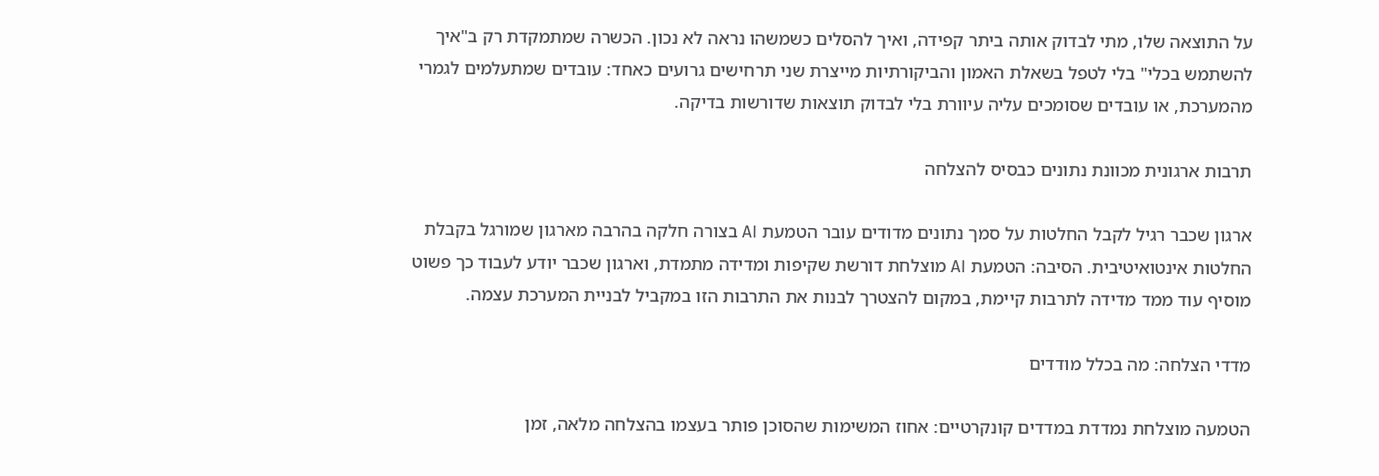על התוצאה שלו, מתי לבדוק אותה ביתר קפידה, ואיך להסלים כשמשהו נראה לא נכון. הכשרה שמתמקדת רק ב"איך להשתמש בכלי" בלי לטפל בשאלת האמון והביקורתיות מייצרת שני תרחישים גרועים כאחד: עובדים שמתעלמים לגמרי מהמערכת, או עובדים שסומכים עליה עיוורת בלי לבדוק תוצאות שדורשות בדיקה.

תרבות ארגונית מכוונת נתונים כבסיס להצלחה

ארגון שכבר רגיל לקבל החלטות על סמך נתונים מדודים עובר הטמעת AI בצורה חלקה בהרבה מארגון שמורגל בקבלת החלטות אינטואיטיבית. הסיבה: הטמעת AI מוצלחת דורשת שקיפות ומדידה מתמדת, וארגון שכבר יודע לעבוד כך פשוט מוסיף עוד ממד מדידה לתרבות קיימת, במקום להצטרך לבנות את התרבות הזו במקביל לבניית המערכת עצמה.

מדדי הצלחה: מה בכלל מודדים

הטמעה מוצלחת נמדדת במדדים קונקרטיים: אחוז המשימות שהסוכן פותר בעצמו בהצלחה מלאה, זמן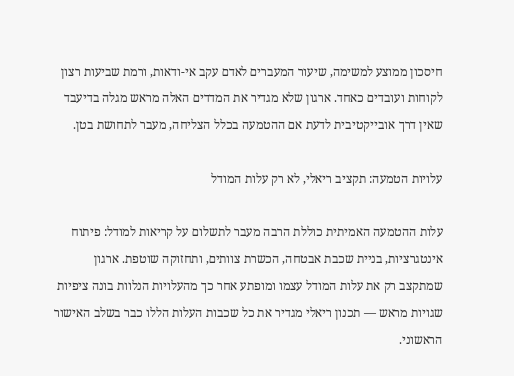חיסכון ממוצע למשימה, שיעור המעברים לאדם עקב אי-ודאות, ורמת שביעות רצון לקוחות ועובדים כאחד. ארגון שלא מגדיר את המדדים האלה מראש מגלה בדיעבד שאין דרך אובייקטיבית לדעת אם ההטמעה בכלל הצליחה, מעבר לתחושת בטן.

עלויות הטמעה: תקציב ריאלי, לא רק עלות המודל

עלות ההטמעה האמיתית כוללת הרבה מעבר לתשלום על קריאות למודל: פיתוח אינטגרציות, בניית שכבת אבטחה, הכשרת צוותים, ותחזוקה שוטפת. ארגון שמתקצב רק את עלות המודל עצמו ומופתע אחר כך מהעלויות הנלוות בונה ציפיות שגויות מראש — תכנון ריאלי מגדיר את כל שכבות העלות הללו כבר בשלב האישור הראשוני.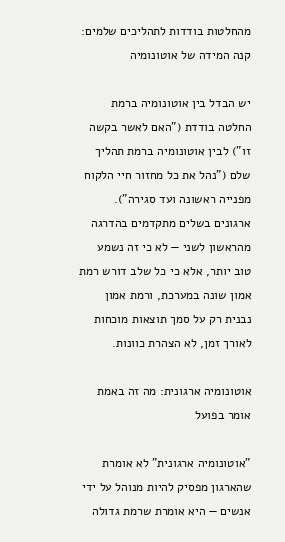מהחלטות בודדות לתהליכים שלמים: קנה המידה של אוטונומיה

יש הבדל בין אוטונומיה ברמת החלטה בודדת ("האם לאשר בקשה זו") לבין אוטונומיה ברמת תהליך שלם ("נהל את כל מחזור חיי הלקוח מפנייה ראשונה ועד סגירה"). ארגונים בשלים מתקדמים בהדרגה מהראשון לשני — לא כי זה נשמע טוב יותר, אלא כי כל שלב דורש רמת אמון שונה במערכת, ורמת אמון נבנית רק על סמך תוצאות מוכחות לאורך זמן, לא הצהרת כוונות.

אוטונומיה ארגונית: מה זה באמת אומר בפועל

"אוטונומיה ארגונית" לא אומרת שהארגון מפסיק להיות מנוהל על ידי אנשים — היא אומרת שרמת גדולה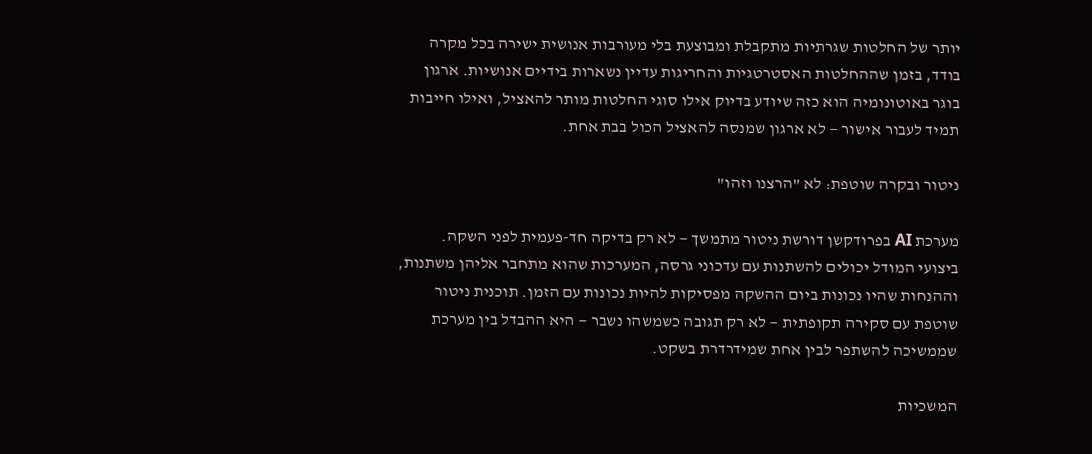יותר של החלטות שגרתיות מתקבלת ומבוצעת בלי מעורבות אנושית ישירה בכל מקרה בודד, בזמן שההחלטות האסטרטגיות והחריגות עדיין נשארות בידיים אנושיות. ארגון בוגר באוטונומיה הוא כזה שיודע בדיוק אילו סוגי החלטות מותר להאציל, ואילו חייבות תמיד לעבור אישור — לא ארגון שמנסה להאציל הכול בבת אחת.

ניטור ובקרה שוטפת: לא "הרצנו וזהו"

מערכת AI בפרודקשן דורשת ניטור מתמשך — לא רק בדיקה חד-פעמית לפני השקה. ביצועי המודל יכולים להשתנות עם עדכוני גרסה, המערכות שהוא מתחבר אליהן משתנות, וההנחות שהיו נכונות ביום ההשקה מפסיקות להיות נכונות עם הזמן. תוכנית ניטור שוטפת עם סקירה תקופתית — לא רק תגובה כשמשהו נשבר — היא ההבדל בין מערכת שממשיכה להשתפר לבין אחת שמידרדרת בשקט.

המשכיות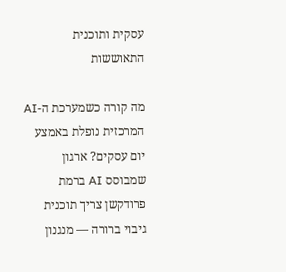עסקית ותוכנית התאוששות

מה קורה כשמערכת ה-AI המרכזית נופלת באמצע יום עסקים? ארגון שמבוסס AI ברמת פרודקשן צריך תוכנית גיבוי ברורה — מנגנון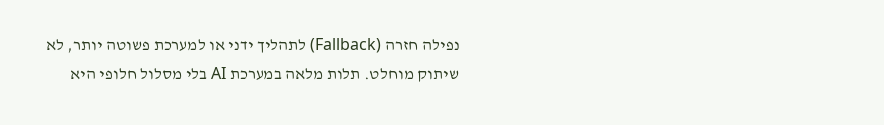נפילה חזרה (Fallback) לתהליך ידני או למערכת פשוטה יותר, לא שיתוק מוחלט. תלות מלאה במערכת AI בלי מסלול חלופי היא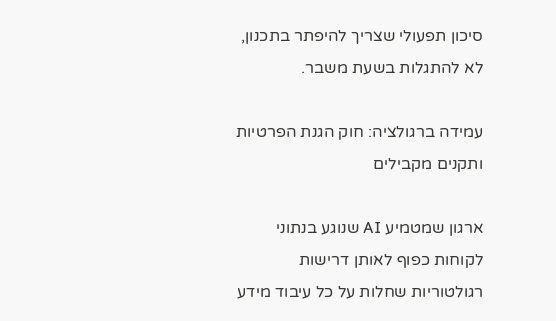סיכון תפעולי שצריך להיפתר בתכנון, לא להתגלות בשעת משבר.

עמידה ברגולציה: חוק הגנת הפרטיות ותקנים מקבילים

ארגון שמטמיע AI שנוגע בנתוני לקוחות כפוף לאותן דרישות רגולטוריות שחלות על כל עיבוד מידע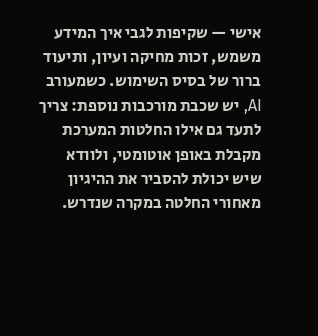אישי — שקיפות לגבי איך המידע משמש, זכות מחיקה ועיון, ותיעוד ברור של בסיס השימוש. כשמעורב AI, יש שכבת מורכבות נוספת: צריך לתעד גם אילו החלטות המערכת מקבלת באופן אוטומטי, ולוודא שיש יכולת להסביר את ההיגיון מאחורי החלטה במקרה שנדרש.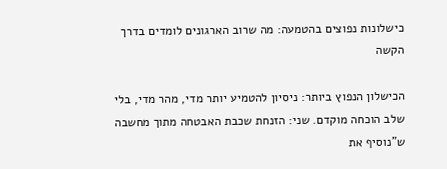כישלונות נפוצים בהטמעה: מה שרוב הארגונים לומדים בדרך הקשה

הכישלון הנפוץ ביותר: ניסיון להטמיע יותר מדי, מהר מדי, בלי שלב הוכחה מוקדם. שני: הזנחת שכבת האבטחה מתוך מחשבה ש"נוסיף את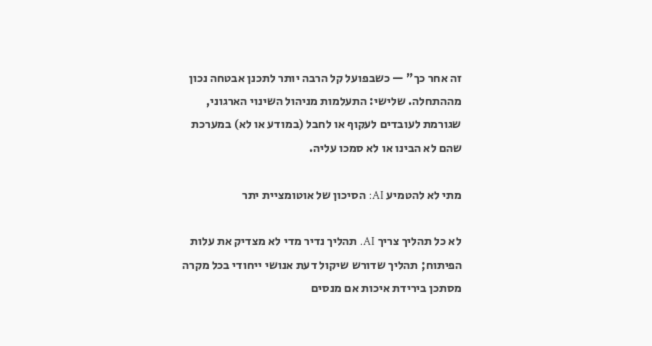זה אחר כך" — כשבפועל קל הרבה יותר לתכנן אבטחה נכון מההתחלה. שלישי: התעלמות מניהול השינוי הארגוני, שגורמת לעובדים לעקוף או לחבל (במודע או לא) במערכת שהם לא הבינו או לא סמכו עליה.

מתי לא להטמיע AI: הסיכון של אוטומציית יתר

לא כל תהליך צריך AI. תהליך נדיר מדי לא מצדיק את עלות הפיתוח; תהליך שדורש שיקול דעת אנושי ייחודי בכל מקרה מסתכן בירידת איכות אם מנסים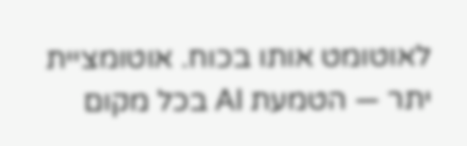לאוטומט אותו בכוח. אוטומציית יתר — הטמעת AI בכל מקום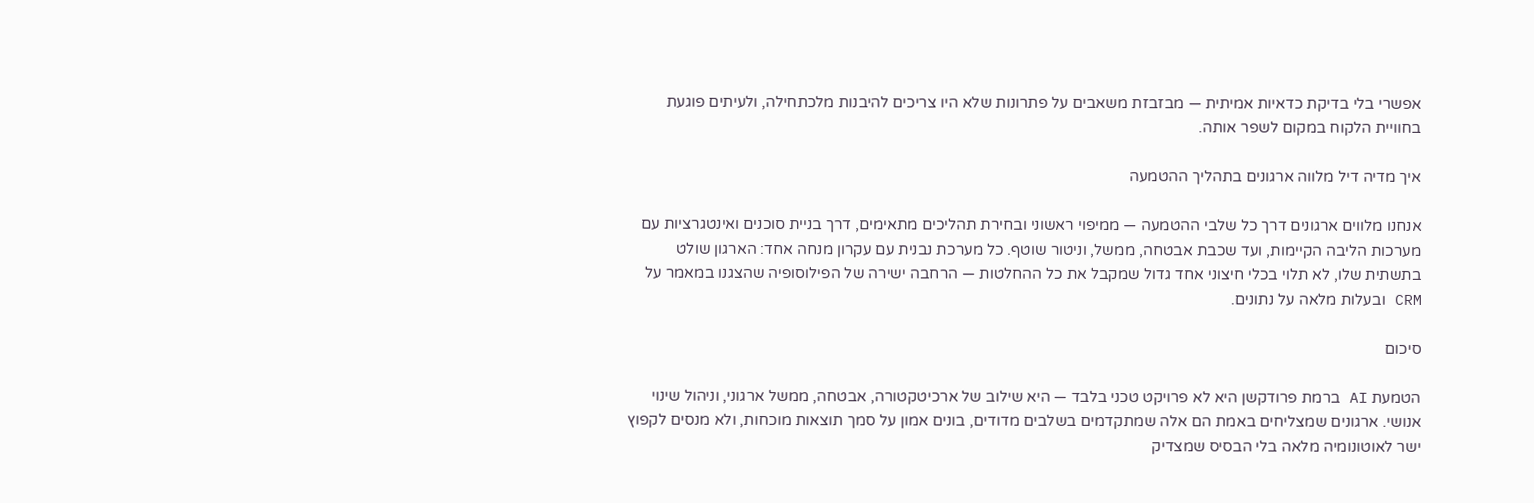אפשרי בלי בדיקת כדאיות אמיתית — מבזבזת משאבים על פתרונות שלא היו צריכים להיבנות מלכתחילה, ולעיתים פוגעת בחוויית הלקוח במקום לשפר אותה.

איך מדיה דיל מלווה ארגונים בתהליך ההטמעה

אנחנו מלווים ארגונים דרך כל שלבי ההטמעה — ממיפוי ראשוני ובחירת תהליכים מתאימים, דרך בניית סוכנים ואינטגרציות עם מערכות הליבה הקיימות, ועד שכבת אבטחה, ממשל, וניטור שוטף. כל מערכת נבנית עם עקרון מנחה אחד: הארגון שולט בתשתית שלו, לא תלוי בכלי חיצוני אחד גדול שמקבל את כל ההחלטות — הרחבה ישירה של הפילוסופיה שהצגנו במאמר על CRM ובעלות מלאה על נתונים.

סיכום

הטמעת AI ברמת פרודקשן היא לא פרויקט טכני בלבד — היא שילוב של ארכיטקטורה, אבטחה, ממשל ארגוני, וניהול שינוי אנושי. ארגונים שמצליחים באמת הם אלה שמתקדמים בשלבים מדודים, בונים אמון על סמך תוצאות מוכחות, ולא מנסים לקפוץ ישר לאוטונומיה מלאה בלי הבסיס שמצדיק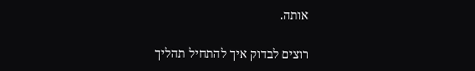אותה.

רוצים לבדוק איך להתחיל תהליך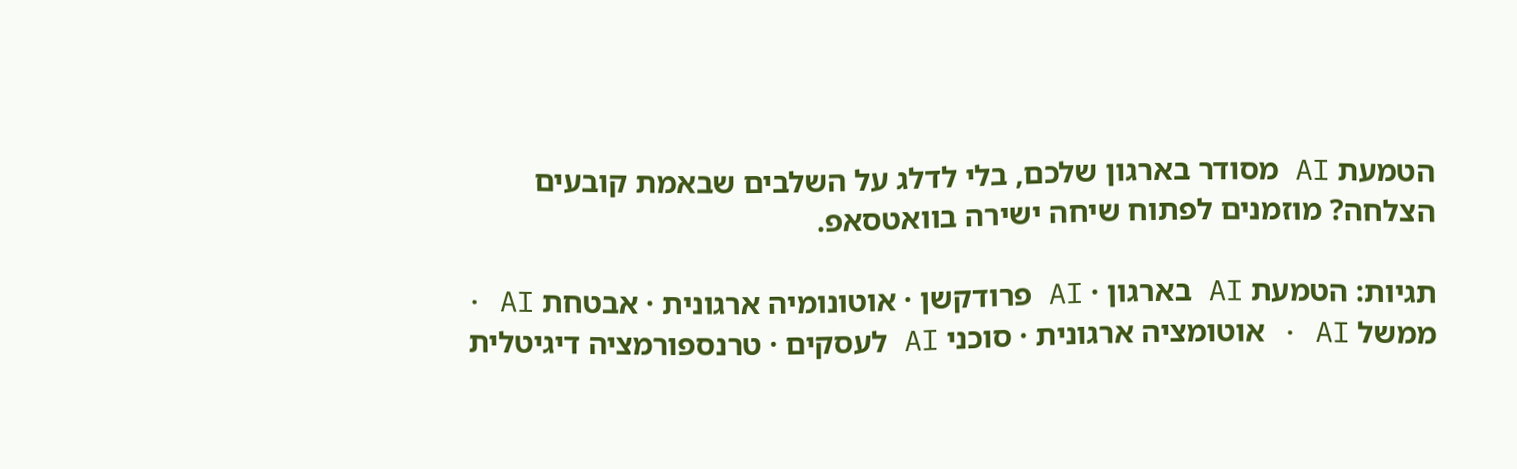הטמעת AI מסודר בארגון שלכם, בלי לדלג על השלבים שבאמת קובעים הצלחה? מוזמנים לפתוח שיחה ישירה בוואטסאפ.

תגיות: הטמעת AI בארגון · AI פרודקשן · אוטונומיה ארגונית · אבטחת AI · ממשל AI · אוטומציה ארגונית · סוכני AI לעסקים · טרנספורמציה דיגיטלית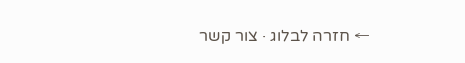← חזרה לבלוג · צור קשר